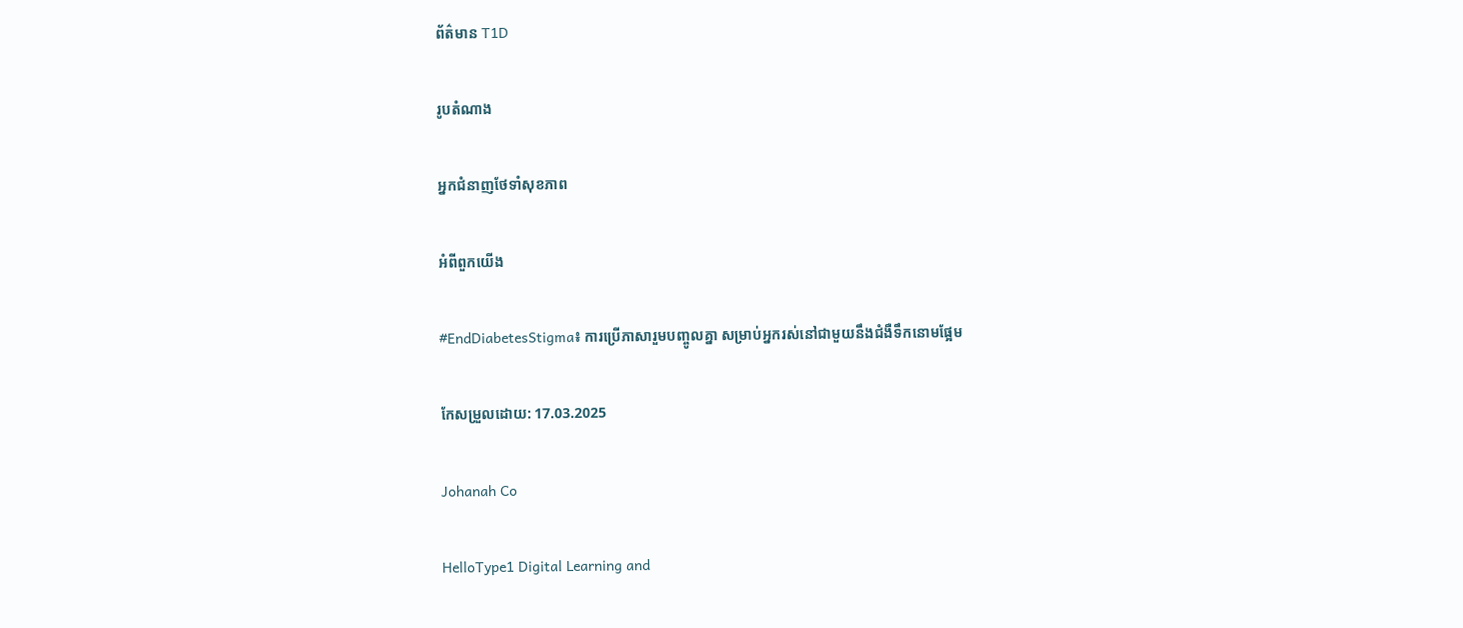ព័ត៌មាន T1D

រូបតំណាង

អ្នកជំនាញថែទាំសុខភាព

អំពីពួកយើង

#EndDiabetesStigma៖ ការប្រើភាសារួមបញ្ចូលគ្នា សម្រាប់អ្នករស់នៅជាមួយនឹងជំងឺទឹកនោមផ្អែម

កែសម្រួលដោយ: 17.03.2025

Johanah Co

HelloType1 Digital Learning and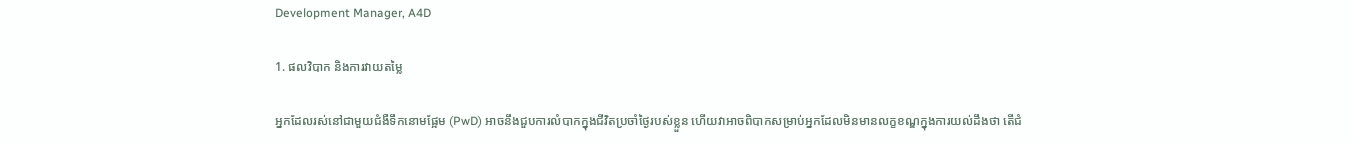Development Manager, A4D

1. ផលវិបាក និងការវាយតម្លៃ

អ្នកដែលរស់នៅជាមួយជំងឺទឹកនោមផ្អែម (PwD) អាចនឹងជួបការលំបាកក្នុងជីវិតប្រចាំថ្ងៃរបស់ខ្លួន ហើយវាអាចពិបាកសម្រាប់អ្នកដែលមិនមានលក្ខខណ្ឌក្នុងការយល់ដឹងថា តើជំ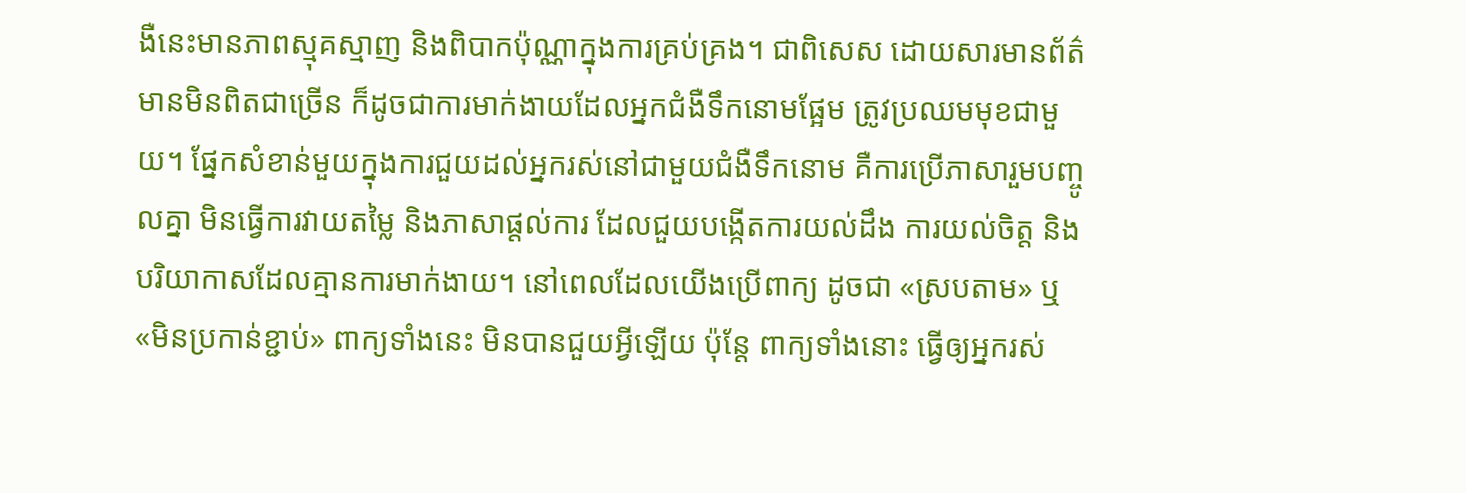ងឺនេះមានភាពស្មុគស្មាញ និងពិបាកប៉ុណ្ណាក្នុងការគ្រប់គ្រង។ ជាពិសេស ដោយសារមានព័ត៌មានមិនពិតជាច្រើន ក៏ដូចជាការមាក់ងាយដែលអ្នកជំងឺទឹកនោមផ្អែម ត្រូវប្រឈមមុខជាមួយ។ ផ្នែកសំខាន់មួយក្នុងការជួយដល់អ្នករស់នៅជាមួយជំងឺទឹកនោម គឺការប្រើភាសារួមបញ្ចូលគ្នា មិនធ្វើការវាយតម្លៃ និងភាសាផ្តល់ការ ដែលជួយបង្កើតការយល់ដឹង ការយល់ចិត្ត និងបរិយាកាសដែលគ្មានការមាក់ងាយ។ នៅពេលដែលយើងប្រើពាក្យ ដូចជា «ស្របតាម» ឬ «មិនប្រកាន់ខ្ជាប់» ពាក្យទាំងនេះ មិនបានជួយអ្វីឡើយ ប៉ុន្តែ ពាក្យទាំងនោះ ធ្វើឲ្យអ្នករស់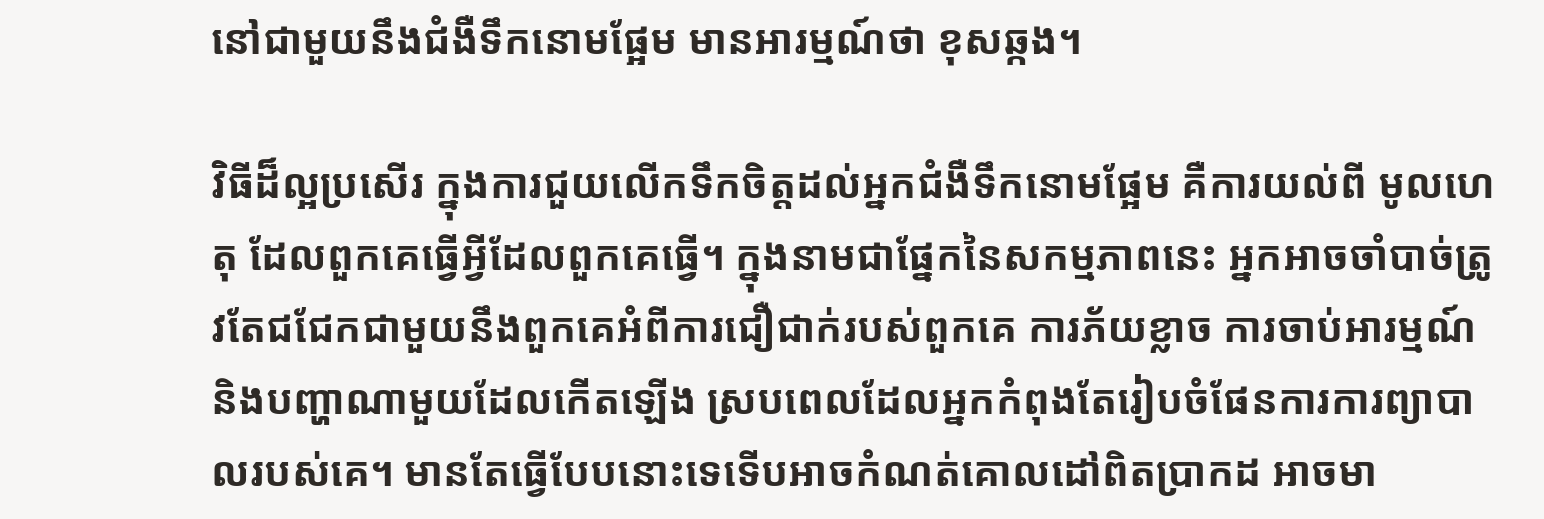នៅជាមួយនឹងជំងឺទឹកនោមផ្អែម មានអារម្មណ៍ថា ខុសឆ្កង។

វិធីដ៏ល្អប្រសើរ ក្នុងការជួយលើកទឹកចិត្តដល់អ្នកជំងឺទឹកនោមផ្អែម គឺការយល់ពី មូលហេតុ ដែលពួកគេធ្វើអ្វីដែលពួកគេធ្វើ។ ក្នុងនាមជាផ្នែកនៃសកម្មភាពនេះ អ្នកអាចចាំបាច់ត្រូវតែជជែកជាមួយនឹងពួកគេអំពីការជឿជាក់របស់ពួកគេ ការភ័យខ្លាច ការចាប់អារម្មណ៍ និងបញ្ហាណាមួយដែលកើតឡើង ស្របពេលដែលអ្នកកំពុងតែរៀបចំផែនការការព្យាបាលរបស់គេ។ មានតែធ្វើបែបនោះទេទើបអាចកំណត់គោលដៅពិតប្រាកដ អាចមា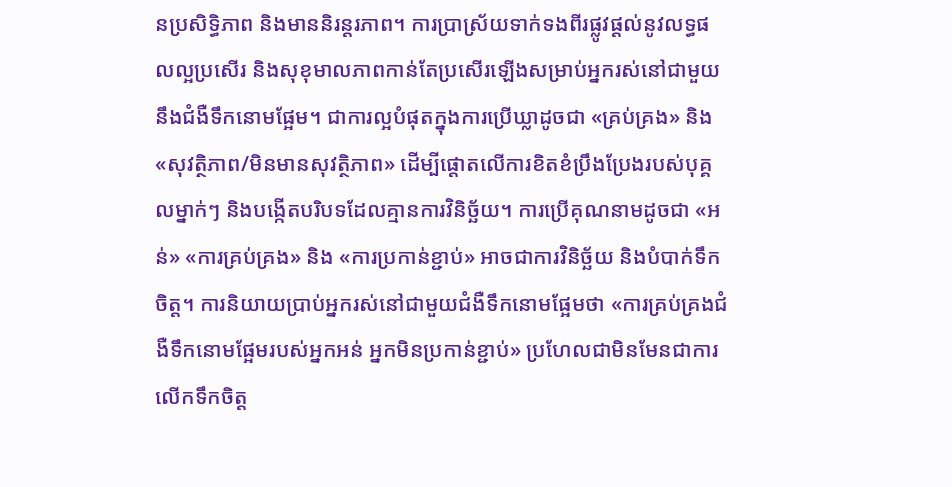នប្រសិទ្ធិភាព និងមាននិរន្តរភាព។ ការប្រាស្រ័យទាក់ទងពីរផ្លូវផ្តល់នូវលទ្ធផលល្អប្រសើរ និងសុខុមាលភាពកាន់តែប្រសើរឡើងសម្រាប់អ្នករស់នៅជាមួយនឹងជំងឺទឹកនោមផ្អែម។ ជាការល្អបំផុតក្នុងការប្រើឃ្លាដូចជា «គ្រប់គ្រង» និង «សុវត្ថិភាព/មិនមានសុវត្ថិភាព» ដើម្បីផ្តោតលើការខិតខំប្រឹងប្រែងរបស់បុគ្គលម្នាក់ៗ និងបង្កើតបរិបទដែលគ្មានការវិនិច្ឆ័យ។ ការប្រើគុណនាមដូចជា «អន់» «ការគ្រប់គ្រង» និង «ការប្រកាន់ខ្ជាប់» អាចជាការវិនិច្ឆ័យ និងបំបាក់ទឹកចិត្ត។ ការនិយាយប្រាប់អ្នករស់នៅជាមួយជំងឺទឹកនោមផ្អែមថា «ការគ្រប់គ្រងជំងឺទឹកនោមផ្អែមរបស់អ្នកអន់ អ្នកមិនប្រកាន់ខ្ជាប់» ប្រហែលជាមិនមែនជាការលើកទឹកចិត្ត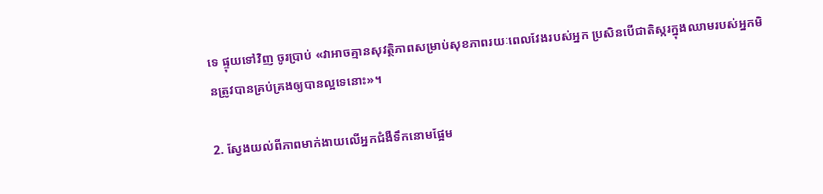ទេ ផ្ទុយទៅវិញ ចូរប្រាប់ «វាអាចគ្មានសុវត្ថិភាពសម្រាប់សុខភាពរយៈពេលវែងរបស់អ្នក ប្រសិនបើជាតិស្ករក្នុងឈាមរបស់អ្នកមិនត្រូវបានគ្រប់គ្រងឲ្យបានល្អទេនោះ»។

2. ស្វែងយល់ពីភាពមាក់ងាយលើអ្នកជំងឺទឹកនោមផ្អែម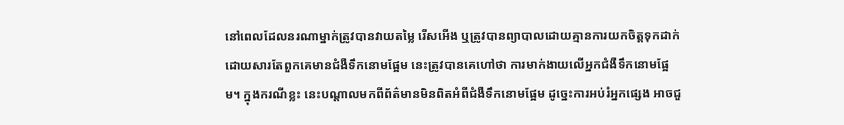នៅពេលដែលនរណាម្នាក់ត្រូវបានវាយតម្លៃ រើសអើង ឬត្រូវបានព្យាបាលដោយគ្មានការយកចិត្តទុកដាក់ ដោយសារតែពួកគេមានជំងឺទឹកនោមផ្អែម នេះត្រូវបានគេហៅថា ការមាក់ងាយលើអ្នកជំងឺទឹកនោមផ្អែម។ ក្នុងករណីខ្លះ នេះបណ្តាលមកពីព័ត៌មានមិនពិតអំពីជំងឺទឹកនោមផ្អែម ដូច្នេះការអប់រំអ្នកផ្សេង អាចជួ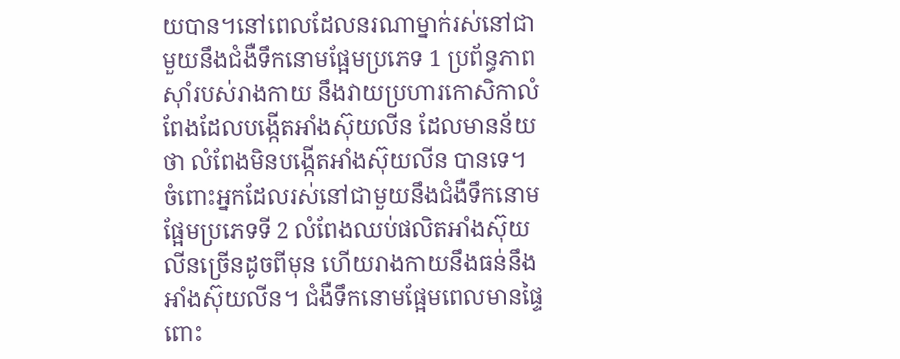យបាន។នៅពេលដែលនរណាម្នាក់រស់នៅជាមួយនឹងជំងឺទឹកនោមផ្អែមប្រភេទ 1 ប្រព័ន្ធភាពស៊ាំរបស់រាងកាយ នឹងវាយប្រហារកោសិកាលំពែងដែលបង្កើតអាំងស៊ុយលីន ដែលមានន័យថា លំពែងមិនបង្កើតអាំងស៊ុយលីន បានទេ។ ចំពោះអ្នកដែលរស់នៅជាមួយនឹងជំងឺទឹកនោមផ្អែមប្រភេទទី 2 លំពែងឈប់ផលិតអាំងស៊ុយលីនច្រើនដូចពីមុន ហើយរាងកាយនឹងធន់នឹងអាំងស៊ុយលីន។ ជំងឺទឹកនោមផ្អែមពេលមានផ្ទៃពោះ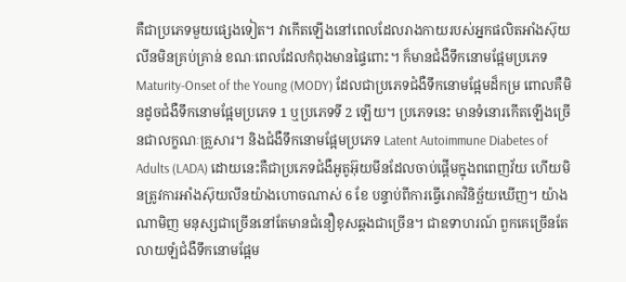គឺជាប្រភេទមួយផ្សេងទៀត។ វាកើតឡើងនៅពេលដែលរាងកាយរបស់អ្នកផលិតអាំងស៊ុយលីនមិនគ្រប់គ្រាន់ ខណៈពេលដែលកំពុងមានផ្ទៃពោះ។ ក៏មានជំងឺទឹកនោមផ្អែមប្រភេទ Maturity-Onset of the Young (MODY) ដែលជាប្រភេទជំងឺទឹកនោមផ្អែមដ៏កម្រ ពោលគឺមិនដូចជំងឺទឹកនោមផ្អែមប្រភេទ 1 ឬប្រភេទទី 2 ឡើយ។ ប្រភេទនេះ មានទំនោរកើតឡើងច្រើនជាលក្ខណៈគ្រួសារ។ និងជំងឺទឹកនោមផ្អែមប្រភេទ Latent Autoimmune Diabetes of Adults (LADA) ដោយនេះគឺជាប្រភេទជំងឺអូតូអ៊ុយមីនដែលចាប់ផ្តើមក្នុងពពេញវ័យ ហើយមិនត្រូវការអាំងស៊ុយលីនយ៉ាងហោចណាស់ 6 ខែ បន្ទាប់ពីការធ្វើរោគវិនិច្ឆ័យឃើញ។ យ៉ាងណាមិញ មនុស្សជាច្រើននៅតែមានជំនឿខុសឆ្គងជាច្រើន។ ជាឧទាហរណ៍ ពួកគេច្រើនតែលាយឡំជំងឺទឹកនោមផ្អែម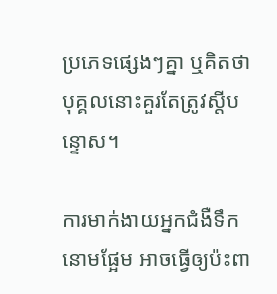ប្រភេទផ្សេងៗគ្នា ឬគិតថាបុគ្គលនោះគួរតែត្រូវស្តីបន្ទោស។

ការមាក់ងាយអ្នកជំងឺទឹកនោមផ្អែម អាចធ្វើឲ្យប៉ះពា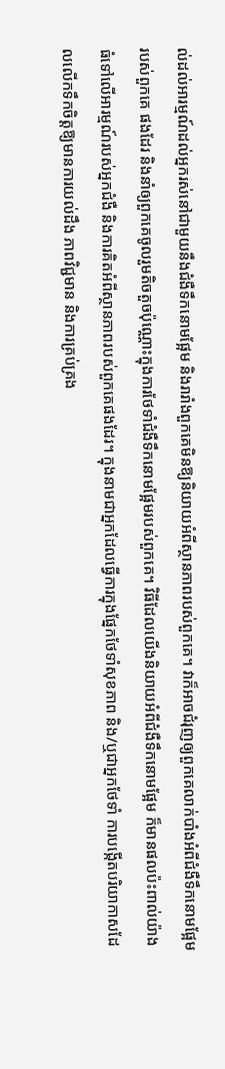ល់ដល់អារម្មណ៍ដល់អ្នករស់នៅជាមួយនឹងជំងឺទឹកនោមផ្អែម និងរារាំងពួកគេមិនឱ្យនិយាយអំពីស្ថានភាពរបស់ពួកគេ។ វាក៏អាចជំរុញឲ្យពួកគេលាក់បាំងអំពីជំងឺទឹកនោមផ្អែមរបស់ពួកគេ ផងដែរ និងនាំឲ្យពួកគេចូលរួមតិចតួចប៉ុណ្ណោះក្នុងការថែទាំជំងឺទឹកនោមផ្អែមរបស់ពួកគេ។ វិធីដែលយើងនិយាយអំពីជំងឺទឹកនោមផ្អែម ក៏មានផលប៉ះពាល់យ៉ាងធំទៅលើអារម្មណ៍របស់អ្នកជំងឺ និងការគិតអំពីស្ថានភាពរបស់ពួកគេផងដែរ។ ក្នុងនាមជាអ្នកដែលធ្វើការក្នុងផ្នែកថែទាំសុខភាព និង/ឬជាអ្នកថែទាំ ការបង្កើតបរិយាកាសដែលលើកទឹកចិត្តឱ្យមានការយល់ដឹង ភាពវិជ្ជមាន និងការគ្រប់គ្រង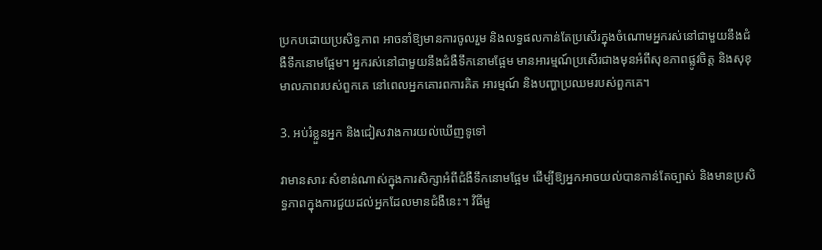ប្រកបដោយប្រសិទ្ធភាព អាចនាំឱ្យមានការចូលរួម និងលទ្ធផលកាន់តែប្រសើរក្នុងចំណោមអ្នករស់នៅជាមួយនឹងជំងឺទឹកនោមផ្អែម។ អ្នករស់នៅជាមួយនឹងជំងឺទឹកនោមផ្អែម មានអារម្មណ៍ប្រសើរជាងមុនអំពីសុខភាពផ្លូវចិត្ត និងសុខុមាលភាពរបស់ពួកគេ នៅពេលអ្នកគោរពការគិត អារម្មណ៍ និងបញ្ហាប្រឈមរបស់ពួកគេ។

3. អប់រំខ្លួនអ្នក និងជៀសវាងការយល់ឃើញទូទៅ

វាមានសារៈសំខាន់ណាស់ក្នុងការសិក្សាអំពីជំងឺទឹកនោមផ្អែម ដើម្បីឱ្យអ្នកអាចយល់បានកាន់តែច្បាស់ និងមានប្រសិទ្ធភាពក្នុងការជួយដល់អ្នកដែលមានជំងឺនេះ។ វិធីមួ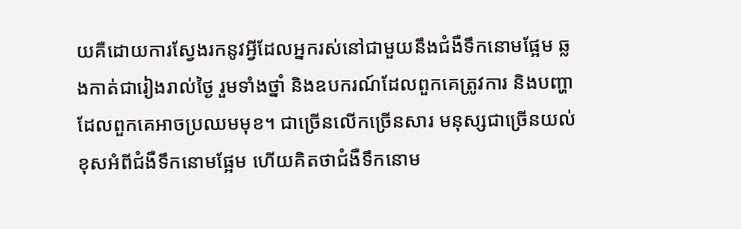យគឺដោយការស្វែងរកនូវអ្វីដែលអ្នករស់នៅជាមួយនឹងជំងឺទឹកនោមផ្អែម ឆ្លងកាត់ជារៀងរាល់ថ្ងៃ រួមទាំងថ្នាំ និងឧបករណ៍ដែលពួកគេត្រូវការ និងបញ្ហាដែលពួកគេអាចប្រឈមមុខ។ ជាច្រើនលើកច្រើនសារ មនុស្សជាច្រើនយល់ខុសអំពីជំងឺទឹកនោមផ្អែម ហើយគិតថាជំងឺទឹកនោម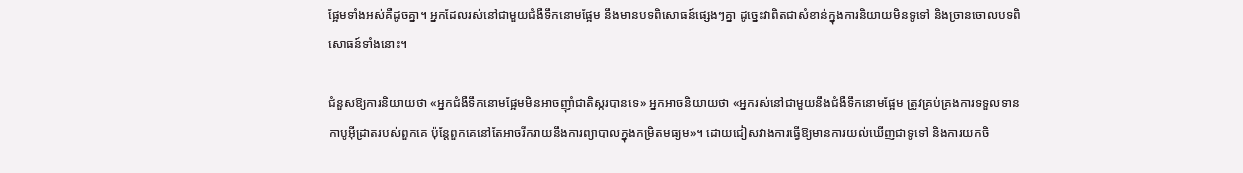ផ្អែមទាំងអស់គឺដូចគ្នា។ អ្នកដែលរស់នៅជាមួយជំងឺទឹកនោមផ្អែម នឹងមានបទពិសោធន៍ផ្សេងៗគ្នា ដូច្នេះវាពិតជាសំខាន់ក្នុងការនិយាយមិនទូទៅ និងច្រានចោលបទពិសោធន៍ទាំងនោះ។

ជំនួសឱ្យការនិយាយថា «អ្នកជំងឺទឹកនោមផ្អែមមិនអាចញ៉ាំជាតិស្ករបានទេ» អ្នកអាចនិយាយថា «អ្នករស់នៅជាមួយនឹងជំងឺទឹកនោមផ្អែម ត្រូវគ្រប់គ្រងការទទួលទានកាបូអុីដ្រាតរបស់ពួកគេ ប៉ុន្តែពួកគេនៅតែអាចរីករាយនឹងការព្យាបាលក្នុងកម្រិតមធ្យម»។ ដោយជៀសវាងការធ្វើឱ្យមានការយល់ឃើញជាទូទៅ និងការយកចិ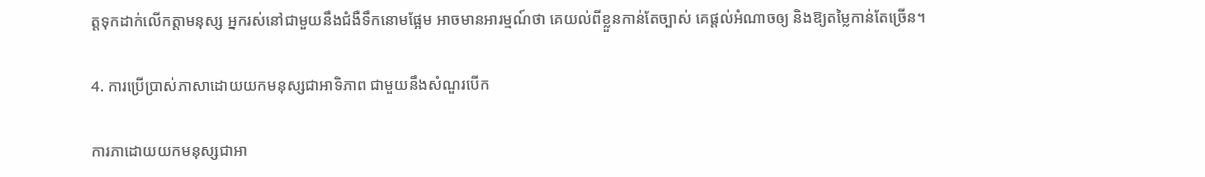ត្តទុកដាក់លើកត្តាមនុស្ស អ្នករស់នៅជាមួយនឹងជំងឺទឹកនោមផ្អែម អាចមានអារម្មណ៍ថា គេយល់ពីខ្លួនកាន់តែច្បាស់ គេផ្តល់អំណាចឲ្យ និងឱ្យតម្លៃកាន់តែច្រើន។

4. ការប្រើប្រាស់ភាសាដោយយកមនុស្សជាអាទិភាព ជាមួយនឹងសំណួរបើក

ការភាដោយយកមនុស្សជាអា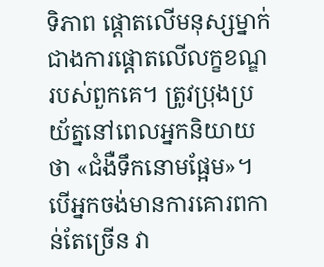ទិភាព ផ្តោតលើមនុស្សម្នាក់ ជាងការផ្តោតលើលក្ខខណ្ឌរបស់ពួកគេ។ ត្រូវប្រុងប្រយ័ត្ននៅពេលអ្នកនិយាយថា «ជំងឺទឹកនោមផ្អែម»។ បើអ្នកចង់មានការគោរពកាន់តែច្រើន វា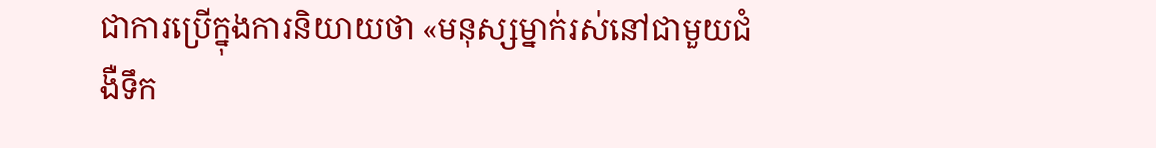ជាការប្រើក្នុងការនិយាយថា «មនុស្សម្នាក់រស់នៅជាមួយជំងឺទឹក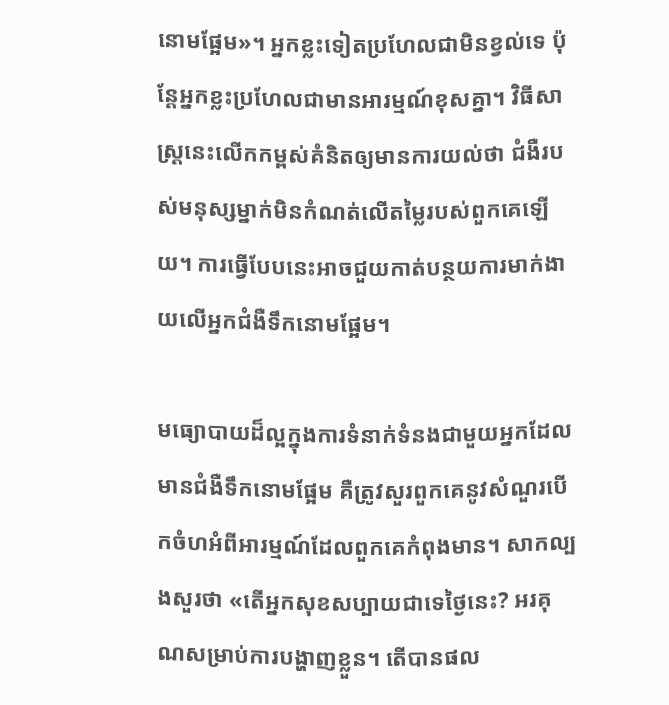នោមផ្អែម»។ អ្នកខ្លះទៀតប្រហែលជាមិនខ្វល់ទេ ប៉ុន្តែអ្នកខ្លះប្រហែលជាមានអារម្មណ៍ខុសគ្នា។ វិធីសាស្រ្តនេះលើកកម្ពស់គំនិតឲ្យមានការយល់ថា ជំងឺរបស់មនុស្សម្នាក់មិនកំណត់លើតម្លៃរបស់ពួកគេឡើយ។ ការធ្វើបែបនេះអាចជួយកាត់បន្ថយការមាក់ងាយលើអ្នកជំងឺទឹកនោមផ្អែម។

មធ្យោបាយដ៏ល្អក្នុងការទំនាក់ទំនងជាមួយអ្នកដែលមានជំងឺទឹកនោមផ្អែម គឺត្រូវសួរពួកគេនូវសំណួរបើកចំហអំពីអារម្មណ៍ដែលពួកគេកំពុងមាន។ សាកល្បងសួរថា «តើអ្នកសុខសប្បាយជាទេថ្ងៃនេះ? អរគុណសម្រាប់ការបង្ហាញខ្លួន។ តើបានផល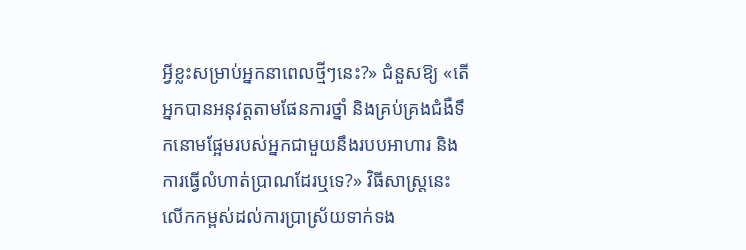អ្វីខ្លះសម្រាប់អ្នកនាពេលថ្មីៗនេះ?» ជំនួសឱ្យ «តើអ្នកបានអនុវត្តតាមផែនការថ្នាំ និងគ្រប់គ្រងជំងឺទឹកនោមផ្អែមរបស់អ្នកជាមួយនឹងរបបអាហារ និងការធ្វើលំហាត់ប្រាណដែរឬទេ?» វិធីសាស្រ្តនេះលើកកម្ពស់ដល់ការប្រាស្រ័យទាក់ទង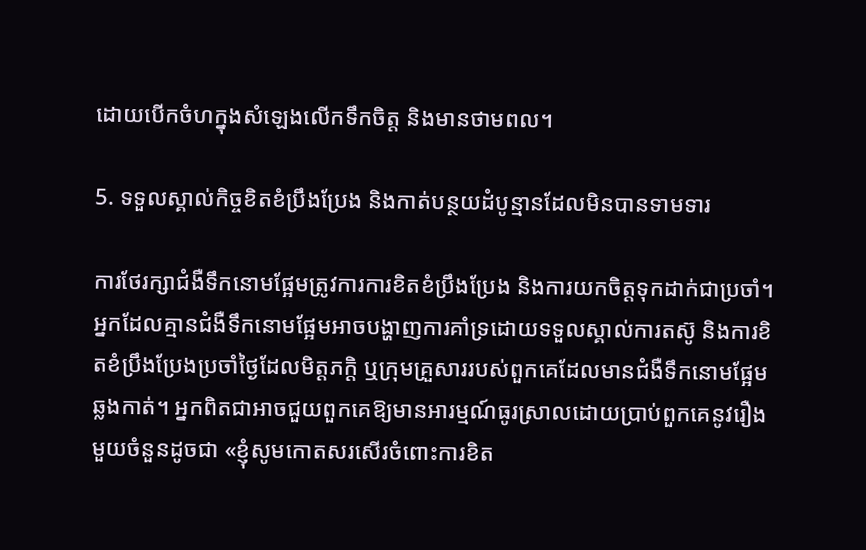ដោយបើកចំហក្នុងសំឡេងលើកទឹកចិត្ត និងមានថាមពល។

5. ទទួលស្គាល់កិច្ចខិតខំប្រឹងប្រែង និងកាត់បន្ថយដំបូន្មានដែលមិនបានទាមទារ

ការថែរក្សាជំងឺទឹកនោមផ្អែមត្រូវការការខិតខំប្រឹងប្រែង និងការយកចិត្តទុកដាក់ជាប្រចាំ។ អ្នកដែលគ្មានជំងឺទឹកនោមផ្អែមអាចបង្ហាញការគាំទ្រដោយទទួលស្គាល់ការតស៊ូ និងការខិតខំប្រឹងប្រែងប្រចាំថ្ងៃដែលមិត្តភក្តិ ឬក្រុមគ្រួសាររបស់ពួកគេដែលមានជំងឺទឹកនោមផ្អែមឆ្លងកាត់។ អ្នកពិតជាអាចជួយពួកគេឱ្យមានអារម្មណ៍ធូរស្រាលដោយប្រាប់ពួកគេនូវរឿងមួយចំនួនដូចជា «ខ្ញុំសូមកោតសរសើរចំពោះការខិត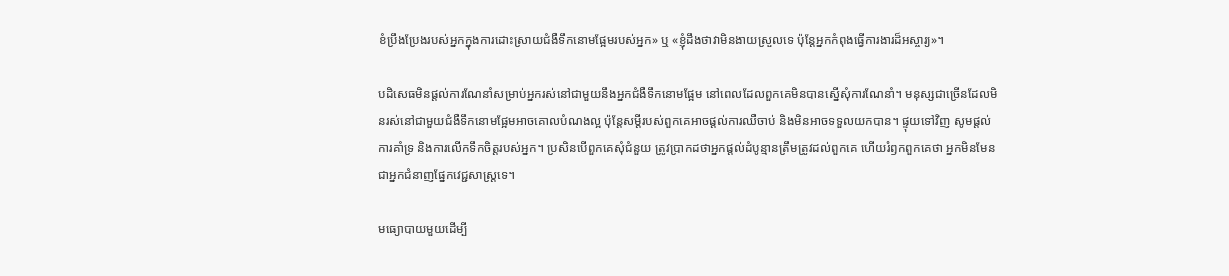ខំប្រឹងប្រែងរបស់អ្នកក្នុងការដោះស្រាយជំងឺទឹកនោមផ្អែមរបស់អ្នក» ឬ «ខ្ញុំដឹងថាវាមិនងាយស្រួលទេ ប៉ុន្តែអ្នកកំពុងធ្វើការងារដ៏អស្ចារ្យ»។

បដិសេធមិនផ្តល់ការណែនាំសម្រាប់អ្នករស់នៅជាមួយនឹងអ្នកជំងឺទឹកនោមផ្អែម នៅពេលដែលពួកគេមិនបានស្នើសុំការណែនាំ។ មនុស្សជាច្រើនដែលមិនរស់នៅជាមួយជំងឺទឹកនោមផ្អែមអាចគោលបំណងល្អ ប៉ុន្តែសម្តីរបស់ពួកគេអាចផ្តល់ការឈឺចាប់ និងមិនអាចទទួលយកបាន។ ផ្ទុយទៅវិញ សូមផ្តល់ការគាំទ្រ និងការលើកទឹកចិត្តរបស់អ្នក។ ប្រសិនបើពួកគេសុំជំនួយ ត្រូវប្រាកដថាអ្នកផ្តល់ដំបូន្មានត្រឹមត្រូវដល់ពួកគេ ហើយរំឭកពួកគេថា អ្នកមិនមែនជាអ្នកជំនាញផ្នែកវេជ្ជសាស្រ្តទេ។

មធ្យោបាយមួយដើម្បី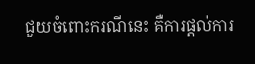ជួយចំពោះករណីនេះ គឺការផ្តល់ការ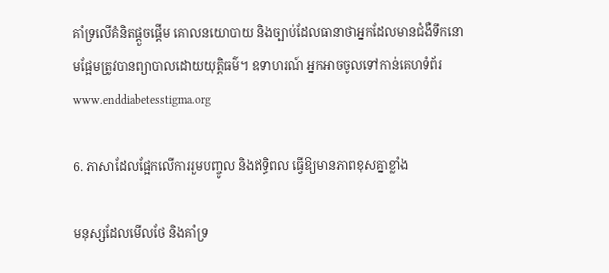គាំទ្រលើគំនិតផ្តួចផ្តើម គោលនយោបាយ និងច្បាប់ដែលធានាថាអ្នកដែលមានជំងឺទឹកនោមផ្អែមត្រូវបានព្យាបាលដោយយុត្តិធម៌។ ឧទាហរណ៍ អ្នកអាចចូលទៅកាន់គេហទំព័រ www.enddiabetesstigma.org

6. ភាសាដែលផ្អែកលើការរួមបញ្ចូល និងឥទ្ធិពល ធ្វើឱ្យមានភាពខុសគ្នាខ្លាំង

មនុស្សដែលមើលថែ និងគាំទ្រ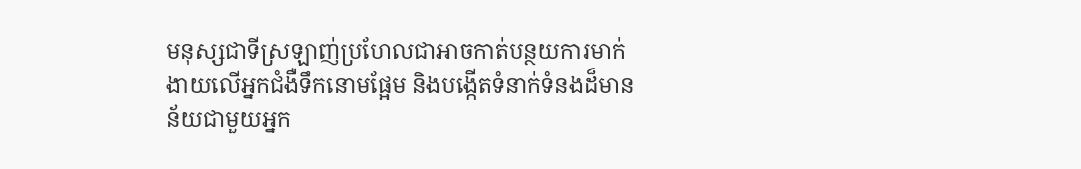មនុស្សជាទីស្រឡាញ់ប្រហែលជាអាចកាត់បន្ថយការមាក់ងាយលើអ្នកជំងឺទឹកនោមផ្អែម និងបង្កើតទំនាក់ទំនងដ៏មានន័យជាមួយអ្នក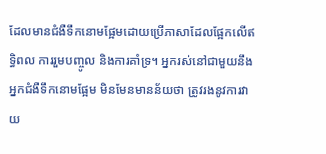ដែលមានជំងឺទឹកនោមផ្អែមដោយប្រើភាសាដែលផ្អែកលើឥទ្ធិពល ការរួមបញ្ចូល និងការគាំទ្រ។ អ្នករស់នៅជាមួយនឹងអ្នកជំងឺទឹកនោមផ្អែម មិនមែនមានន័យថា ត្រូវរងនូវការវាយ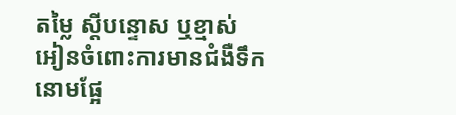តម្លៃ ស្តីបន្ទោស ឬខ្មាស់អៀនចំពោះការមានជំងឺទឹកនោមផ្អែ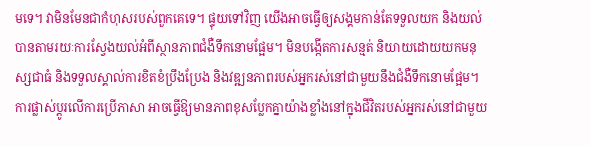មទេ។ វាមិនមែនជាកំហុសរបស់ពួកគេទេ។ ផ្ទុយទៅវិញ យើងអាចធ្វើឲ្យសង្គមកាន់តែទទួលយក និងយល់បានតាមរយៈការស្វែងយល់អំពីស្ថានភាពជំងឺទឹកនោមផ្អែម។ មិនបង្កើតការសន្មត់ និយាយដោយយកមនុស្សជាធំ និងទទួលស្គាល់ការខិតខំប្រឹងប្រែង និងវឌ្ឍនភាពរបស់អ្នករស់នៅជាមួយនឹងជំងឺទឹកនោមផ្អែម។ ការផ្លាស់ប្តូរលើការប្រើភាសា អាចធ្វើឱ្យមានភាពខុសប្លែកគ្នាយ៉ាងខ្លាំងនៅក្នុងជីវិតរបស់អ្នករស់នៅជាមួយ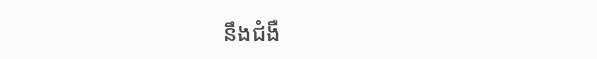នឹងជំងឺ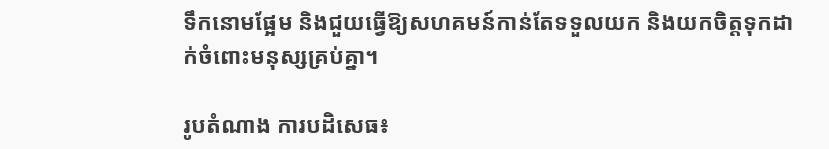ទឹកនោមផ្អែម និងជួយធ្វើឱ្យសហគមន៍កាន់តែទទួលយក និងយកចិត្តទុកដាក់ចំពោះមនុស្សគ្រប់គ្នា។

រូបតំណាង ការបដិសេធ៖